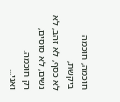חוכמה, חוכמה ביקשת,
לא כסף, לא זהב, לא נשים, לא סוסים,
רק חוכמה.
ואני...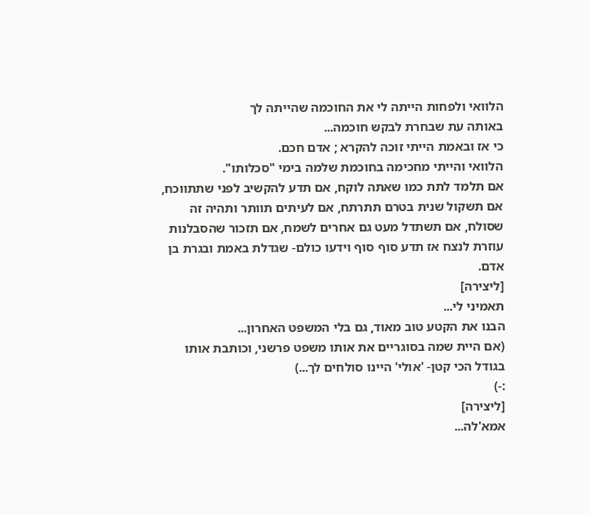הלוואי ולפחות הייתה לי את החוכמה שהייתה לך
באותה עת שבחרת לבקש חוכמה...
כי אז ובאמת הייתי זוכה להקרא ; אדם חכם.
הלוואי והייתי מחכימה בחוכמת שלמה בימי "סכלותו".
אם תלמד לתת כמו שאתה לוקח, אם תדע להקשיב לפני שתתווכח, אם תשקול שנית בטרם תתרתח, אם לעיתים תוותר ותהיה זה שסולח, אם תשתדל מעט גם אחרים לשמח, אם תזכור שהסבלנות עוזרת לנצח אז תדע סוף סוף וידעו כולם- שגדלת באמת ובגרת בן אדם.
[ליצירה]
תאמיני לי...
הבנו את הקטע טוב מאוד, גם בלי המשפט האחרון...
(אם היית שמה בסוגריים את אותו משפט פרשני, וכותבת אותו בגודל הכי קטן- 'אולי' היינו סולחים לך...)
:-)
[ליצירה]
אמא'לה...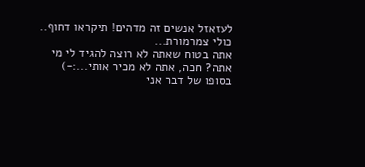לעזאזל אנשים זה מדהים! תיקראו דחוף..
כולי צמרמורת...
אתה בטוח שאתה לא רוצה להגיד לי מי אתה? חכה, אתה לא מכיר אותי...:-)
בסופו של דבר אני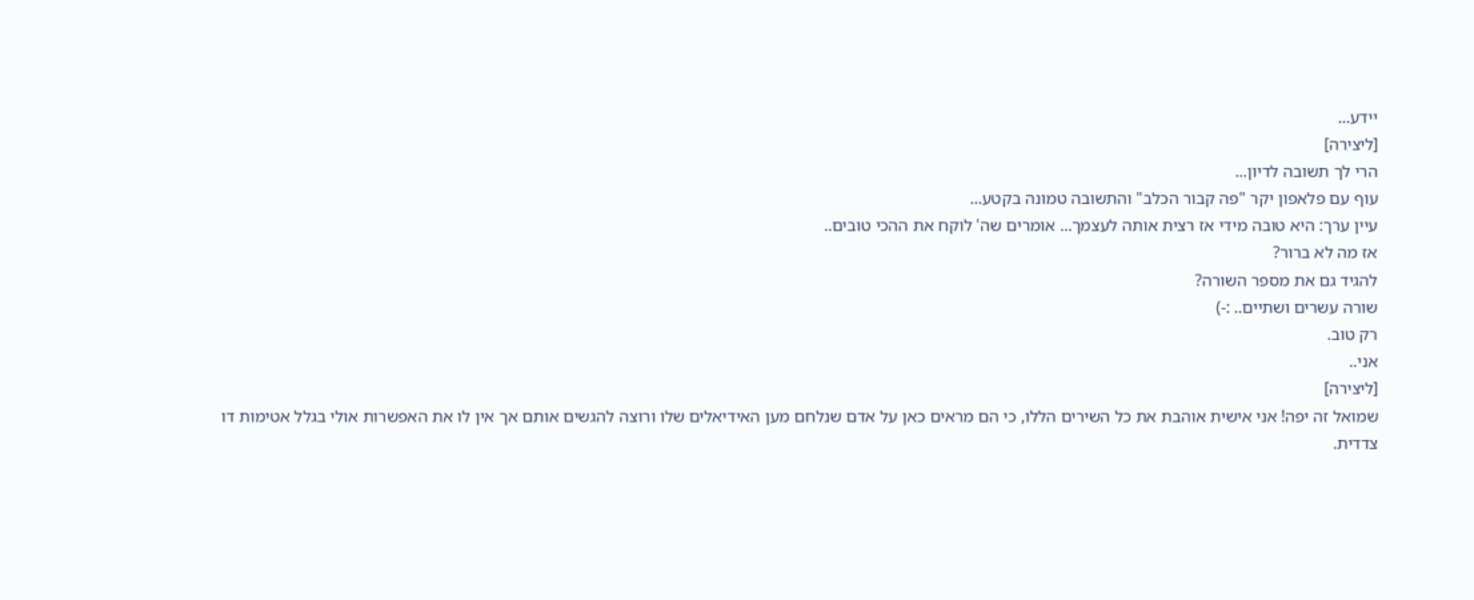יידע...
[ליצירה]
הרי לך תשובה לדיון...
עוף עם פלאפון יקר "פה קבור הכלב" והתשובה טמונה בקטע...
עיין ערך: היא טובה מידי אז רצית אותה לעצמך... אומרים שה' לוקח את ההכי טובים..
אז מה לא ברור?
להגיד גם את מספר השורה?
שורה עשרים ושתיים.. :-)
רק טוב.
אני..
[ליצירה]
שמואל זה יפה! אני אישית אוהבת את כל השירים הללו, כי הם מראים כאן על אדם שנלחם מען האידיאלים שלו ורוצה להגשים אותם אך אין לו את האפשרות אולי בגלל אטימות דו צדדית.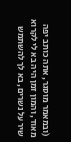(ובמאמר מוסגר, אתה כותב יפה מאוד, והמון זמן היה בא לי לקרוא שיר על נשרים, בא לך להשתמש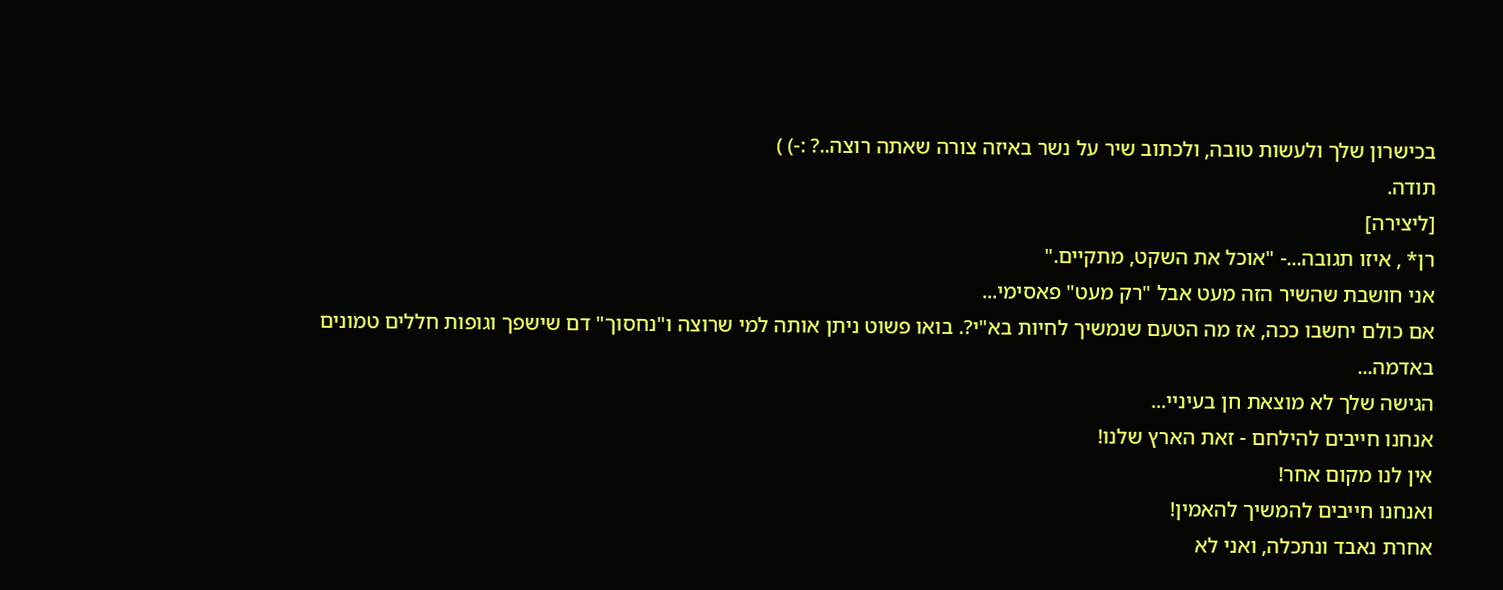בכישרון שלך ולעשות טובה, ולכתוב שיר על נשר באיזה צורה שאתה רוצה..? :-) )
תודה.
[ליצירה]
רן* , איזו תגובה...- "אוכל את השקט, מתקיים."
אני חושבת שהשיר הזה מעט אבל "רק מעט" פאסימי...
אם כולם יחשבו ככה, אז מה הטעם שנמשיך לחיות בא"י?. בואו פשוט ניתן אותה למי שרוצה ו"נחסוך" דם שישפך וגופות חללים טמונים באדמה...
הגישה שלך לא מוצאת חן בעיניי...
אנחנו חייבים להילחם - זאת הארץ שלנו!
אין לנו מקום אחר!
ואנחנו חייבים להמשיך להאמין!
אחרת נאבד ונתכלה, ואני לא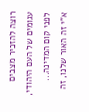רוצה להזכיר מצבים עגומים של העם היהודי, לפני קום המדינה...
א"י זה האור שלנו, זה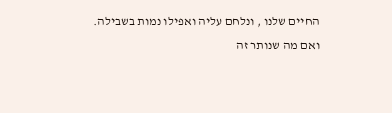החיים שלנו , ונלחם עליה ואפילו נמות בשבילה.
ואם מה שנותר זה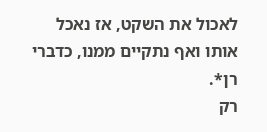לאכול את השקט, אז נאכל אותו ואף נתקיים ממנו, כדברי רן*.
רק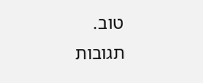טוב.
תגובות